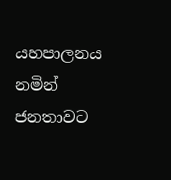යහපාලනය නමින් ජනතාවට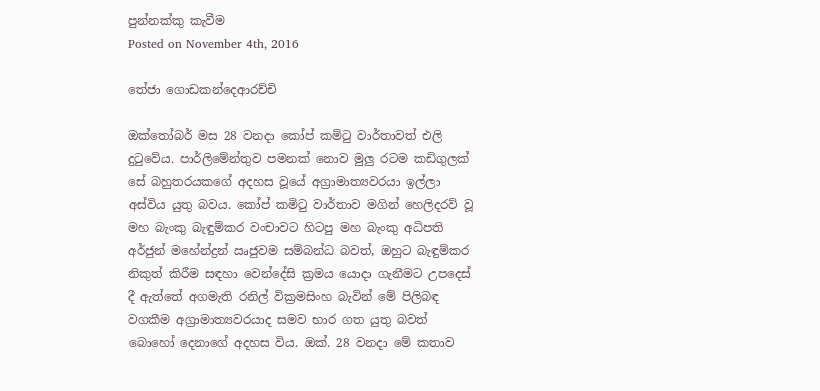පුන්නක්කු කැවීම
Posted on November 4th, 2016

තේජා ගොඩකන්දෙආරච්චි

ඔක්තෝබර් මස 28 වනදා කෝප් කමිටු වාර්තාවත් එලි දුටුවේය. පාර්ලිමේන්තුව පමනක් නොව මුලු රටම කඩිගුලක් සේ බහුතරයකගේ අදහස වූයේ අග්‍රාමාත්‍යවරයා ඉල්ලා අස්විය යුතු බවය. කෝප් කමිටු වාර්තාව මගින් හෙලිදරව් වූ මහ බැංකු බැඳුම්කර වංචාවට හිටපු මහ බැංකු අධිපති අර්ජුන් මහේන්ද්‍රන් ඍජුවම සම්බන්ධ බවත්, ඔහුට බැඳුම්කර නිකුත් කිරීම සඳහා වෙන්දේසි ක්‍රමය යොදා ගැනීමට උපදෙස් දී ඇත්තේ අගමැති රනිල් වික්‍රමසිංහ බැවින් මේ පිලිබඳ වගකීම අග්‍රාමාත්‍යවරයාද සමව භාර ගත යුතු බවත් බොහෝ දෙනාගේ අදහස විය. ඔක්. 28 වනදා මේ කතාව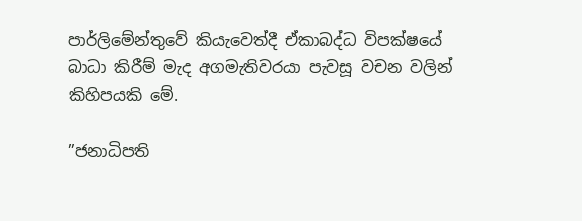පාර්ලිමේන්තුවේ කියැවෙත්දී ඒකාබද්ධ විපක්ෂයේ බාධා කිරීම් මැද අගමැතිවරයා පැවසූ වචන වලින් කිහිපයකි මේ.

”ජනාධිපති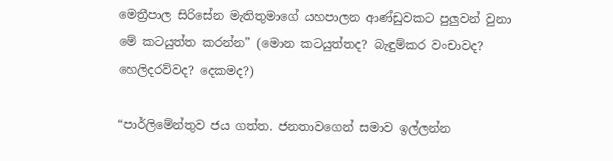මෙත්‍රීපාල සිරිසේන මැතිතුමාගේ යහපාලන ආණ්ඩුවකට පුලුවන් වුනා මේ කටයුත්ත කරන්න” (මොන කටයුත්තද? බැඳුම්කර වංචාවද? හෙලිදරව්වද? දෙකමද?)

“පාර්ලිමේන්තුව ජය ගත්ත. ජනතාවගෙන් සමාව ඉල්ලන්න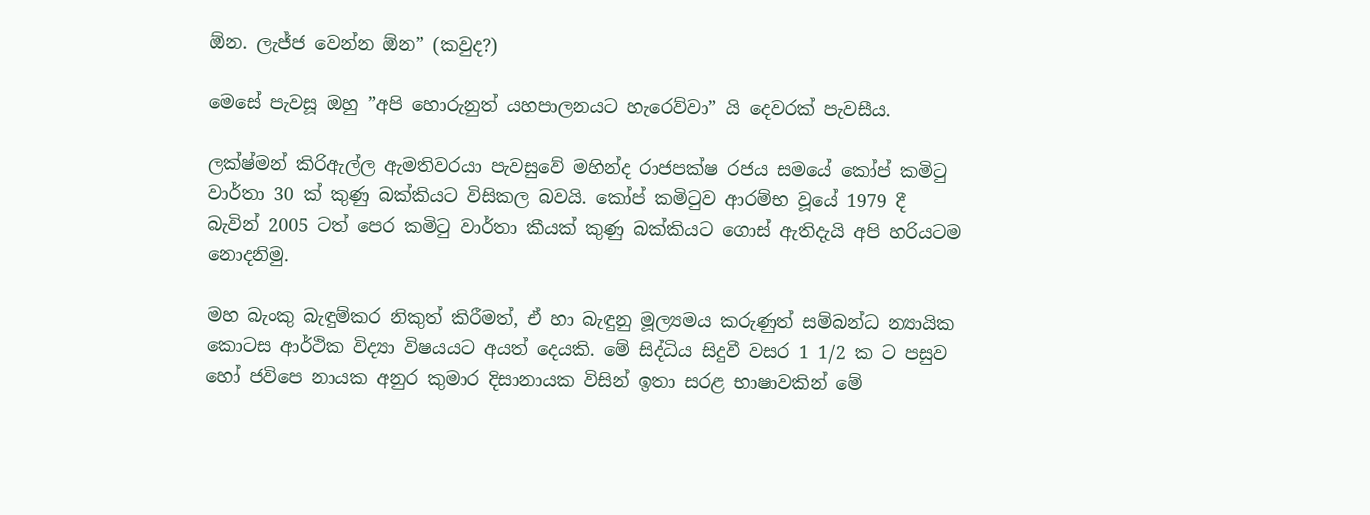ඕන. ලැජ්ජ වෙන්න ඕන” (කවුද?)

මෙසේ පැවසූ ඔහු ”අපි හොරුනුත් යහපාලනයට හැරෙව්වා” යි දෙවරක් පැවසීය.

ලක්ෂ්මන් කිරිඇල්ල ඇමතිවරයා පැවසුවේ මහින්ද රාජපක්ෂ රජය සමයේ කෝප් කමිටු වාර්තා 30 ක් කුණු බක්කියට විසිකල බවයි. කෝප් කමිටුව ආරම්භ වූයේ 1979 දී බැවින් 2005 ටත් පෙර කමිටු වාර්තා කීයක් කුණු බක්කියට ගොස් ඇතිදැයි අපි හරියටම නොදනිමු.

මහ බැංකු බැඳුම්කර නිකුත් කිරීමත්, ඒ හා බැඳුනු මූල්‍යමය කරුණුත් සම්බන්ධ න්‍යායික කොටස ආර්ථික විද්‍යා විෂයයට අයත් දෙයකි. මේ සිද්ධිය සිදුවී වසර 1 1/2 ක ට පසුව හෝ ජවිපෙ නායක අනුර කුමාර දිසානායක විසින් ඉතා සරළ භාෂාවකින් මේ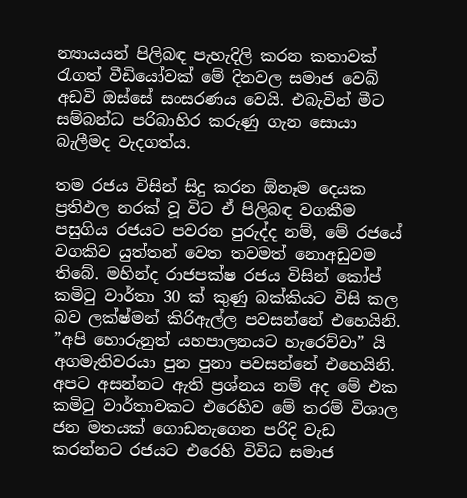න්‍යායයන් පිලිබඳ පැහැදිලි කරන කතාවක් රැගත් වීඩියෝවක් මේ දිනවල සමාජ වෙබ් අඩවි ඔස්සේ සංසරණය වෙයි. එබැවින් මීට සම්බන්ධ පරිබාහිර කරුණු ගැන සොයා බැලීමද වැදගත්ය.

තම රජය විසින් සිදු කරන ඕනෑම දෙයක ප්‍රතිඵල නරක් වූ විට ඒ පිලිබඳ වගකීම පසුගිය රජයට පවරන පුරුද්ද නම්, මේ රජයේ වගකිව යුත්තන් වෙත තවමත් නොඅඩුවම තිබේ. මහින්ද රාජපක්ෂ රජය විසින් කෝප් කමිටු වාර්තා 30 ක් කුණු බක්කියට විසි කල බව ලක්ෂ්මන් කිරිඇල්ල පවසන්නේ එහෙයිනි. ”අපි හොරුනුත් යහපාලනයට හැරෙව්වා” යි අගමැතිවරයා පුන පුනා පවසන්නේ එහෙයිනි. අපට අසන්නට ඇති ප්‍රශ්නය නම් අද මේ එක කමිටු වාර්තාවකට එරෙහිව මේ තරම් විශාල ජන මතයක් ගොඩනැගෙන පරිදි වැඩ කරන්නට රජයට එරෙහි විවිධ සමාජ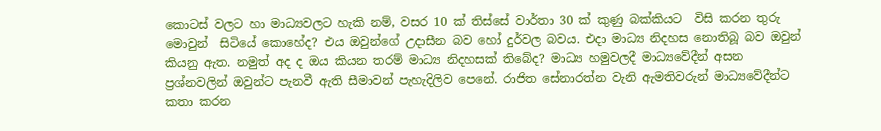කොටස් වලට හා මාධ්‍යවලට හැකි නම්, වසර 10 ක් තිස්සේ වාර්තා 30 ක් කුණු බක්කියට  විසි කරන තුරු මොවුන්  සිටියේ කොහේද? එය ඔවුන්ගේ උදාසීන බව හෝ දුර්වල බවය. එදා මාධ්‍ය නිදහස නොතිබූ බව ඔවුන් කියනු ඇත. නමුත් අද ද ඔය කියන තරම් මාධ්‍ය නිදහසක් තිබේද? මාධ්‍ය හමුවලදී මාධ්‍යවේදීන් අසන ප්‍රශ්නවලින් ඔවුන්ට පැනවී ඇති සීමාවන් පැහැදිලිව පෙනේ. රාජිත සේනාරත්න වැනි ඇමතිවරුන් මාධ්‍යවේදීන්ට කතා කරන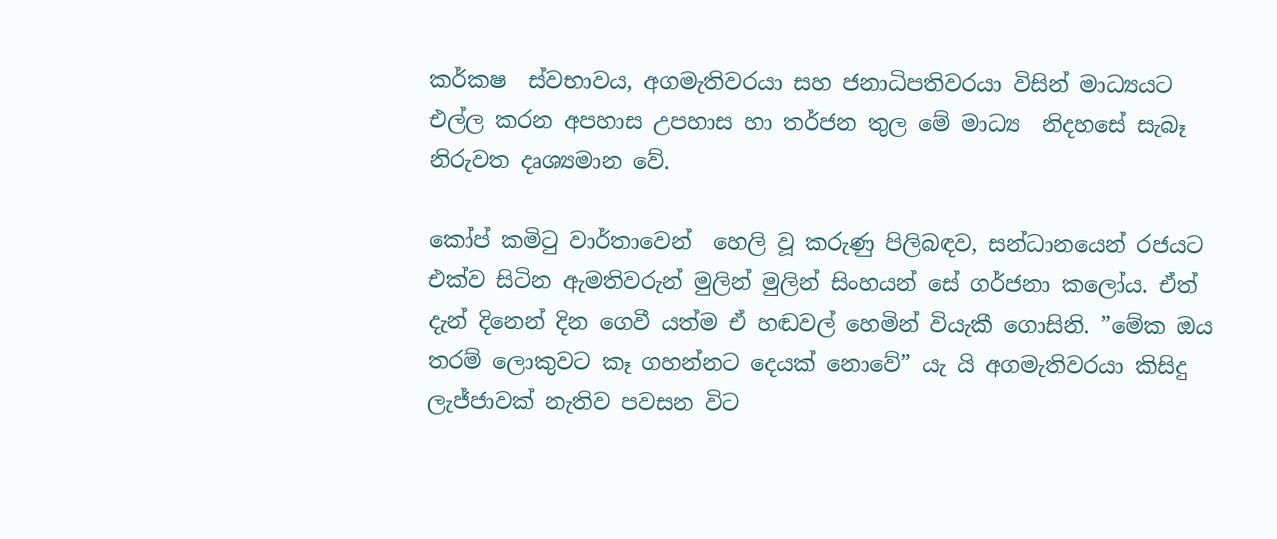කර්කෂ  ස්වභාවය, අගමැතිවරයා සහ ජනාධිපතිවරයා විසින් මාධ්‍යයට එල්ල කරන අපහාස උපහාස හා තර්ජන තුල මේ මාධ්‍ය  නිදහසේ සැබෑ නිරුවත දෘශ්‍යමාන වේ.

කෝප් කමිටු වාර්තාවෙන්  හෙලි වූ කරුණු පිලිබඳව, සන්ධානයෙන් රජයට එක්ව සිටින ඇමතිවරුන් මුලින් මුලින් සිංහයන් සේ ගර්ජනා කලෝය. ඒත් දැන් දිනෙන් දින ගෙවී යත්ම ඒ හඬවල් හෙමින් වියැකී ගොසිනි. ”මේක ඔය තරම් ලොකුවට කෑ ගහන්නට දෙයක් නොවේ” යැ යි අගමැතිවරයා කිසිදු ලැජ්ජාවක් නැතිව පවසන විට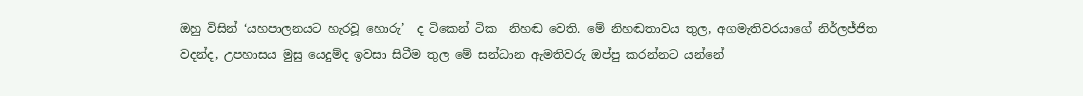ඔහු විසින් ‘යහපාලනයට හැරවූ හොරු’  ද ටිකෙන් ටික  නිහඬ වෙති. මේ නිහඬතාවය තුල, අගමැතිවරයාගේ නිර්ලජ්ජිත වදන්ද, උපහාසය මුසු යෙදුම්ද ඉවසා සිටීම තුල මේ සන්ධාන ඇමතිවරු ඔප්පු කරන්නට යන්නේ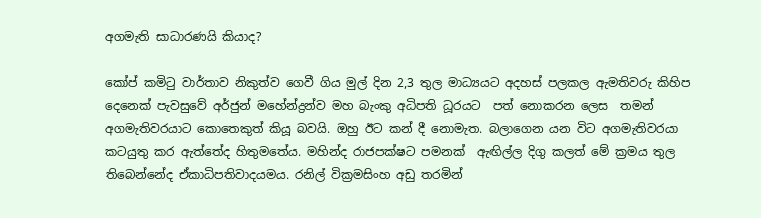අගමැති සාධාරණයි කියාද?

කෝප් කමිටු වාර්තාව නිකුත්ව ගෙවී ගිය මුල් දින 2,3 තුල මාධ්‍යයට අදහස් පලකල ඇමතිවරු කිහිප දෙනෙක් පැවසුවේ අර්ජුන් මහේන්ද්‍රන්ව මහ බැංකු අධිපති ධූරයට  පත් නොකරන ලෙස  තමන් අගමැතිවරයාට කොතෙකුත් කියූ බවයි. ඔහු ඊට කන් දී නොමැත. බලාගෙන යන විට අගමැතිවරයා කටයුතු කර ඇත්තේද හිතුමතේය. මහින්ද රාජපක්ෂට පමනක්  ඇඟිල්ල දිගු කලත් මේ ක්‍රමය තුල තිබෙන්නේද ඒකාධිපතිවාදයමය. රනිල් වික්‍රමසිංහ අඩු තරමින්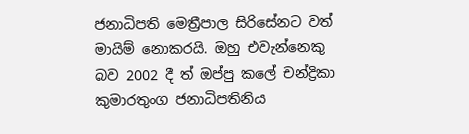ජනාධිපති මෙත්‍රීපාල සිරිසේනට වත් මායිම් නොකරයි. ඔහු එවැන්නෙකු බව 2002 දී ත් ඔප්පු කලේ චන්ද්‍රිකා කුමාරතුංග ජනාධිපතිනිය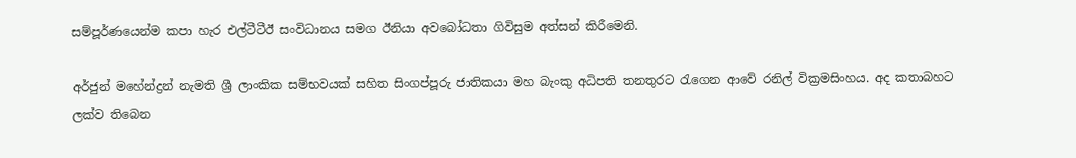සම්පූර්ණයෙන්ම කපා හැර එල්ටීටීඊ සංවිධානය සමග ඊනියා අවබෝධතා ගිවිසුම අත්සන් කිරීමෙනි.

අර්ජුන් මහේන්ද්‍රන් නැමති ශ්‍රී ලාංකික සම්භවයක් සහිත සිංගප්පූරු ජාතිකයා මහ බැංකු අධිපති තනතුරට රැගෙන ආවේ රනිල් වික්‍රමසිංහය. අද කතාබහට ලක්ව තිබෙන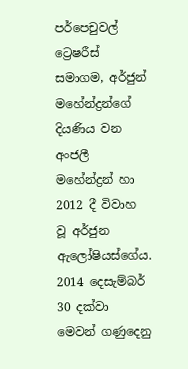පර්පෙචුවල් ට්‍රෙෂරීස් සමාගම, අර්ජුන් මහේන්ද්‍රන්ගේ දියණිය වන අංජලී මහේන්ද්‍රන් හා 2012 දී විවාහ වූ අර්ජුන ඇලෝෂියස්ගේය. 2014 දෙසැම්බර් 30 දක්වා මෙවන් ගණුදෙනු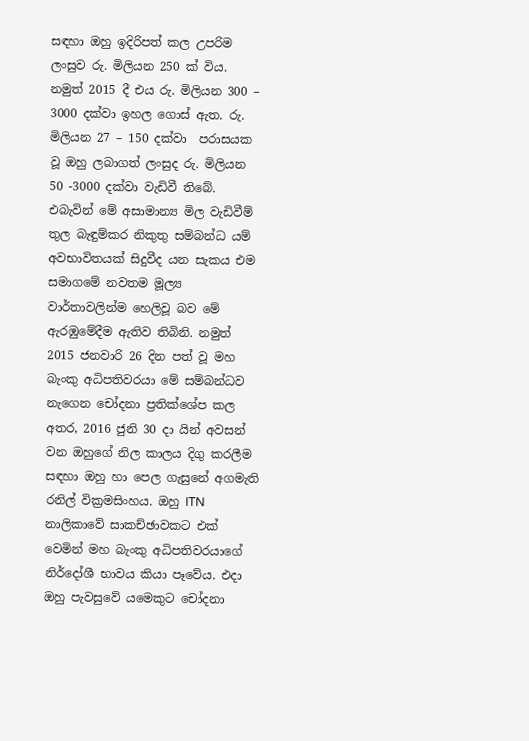සඳහා ඔහු ඉදිරිපත් කල උපරිම ලංසුව රු. මිලියන 250 ක් විය. නමුත් 2015 දී එය රු. මිලියන 300 – 3000 දක්වා ඉහල ගොස් ඇත. රු. මිලියන 27 – 150 දක්වා  පරාසයක වූ ඔහු ලබාගත් ලංසුද රු. මිලියන 50 -3000 දක්වා වැඩිවී තිබේ. එබැවින් මේ අසාමාන්‍ය මිල වැඩිවීම් තුල බැඳුම්කර නිකුතු සම්බන්ධ යම් අවභාවිතයක් සිදුවීද යන සැකය එම සමාගමේ නවතම මූල්‍ය වාර්තාවලින්ම හෙලිවූ බව මේ ඇරඹුමේදීම ඇතිව තිබිනි. නමුත් 2015 ජනවාරි 26 දින පත් වූ මහ බැංකු අධිපතිවරයා මේ සම්බන්ධව නැගෙන චෝදනා ප්‍රතික්ශේප කල අතර, 2016 ජුනි 30 දා යින් අවසන් වන ඔහුගේ නිල කාලය දිගු කරලීම සඳහා ඔහු හා පෙල ගැසුනේ අගමැති රනිල් වික්‍රමසිංහය. ඔහු ITN නාලිකාවේ සාකච්ඡාවකට එක් වෙමින් මහ බැංකු අධිපතිවරයාගේ නිර්දෝශී භාවය කියා පෑවේය. එදා ඔහු පැවසුවේ යමෙකුට චෝදනා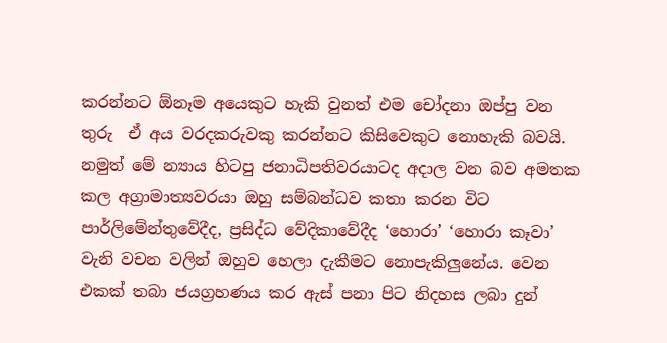කරන්නට ඕනෑම අයෙකුට හැකි වුනත් එම චෝදනා ඔප්පු වන තුරු  ඒ අය වරදකරුවකු කරන්නට කිසිවෙකුට නොහැකි බවයි.  නමුත් මේ න්‍යාය හිටපු ජනාධිපතිවරයාටද අදාල වන බව අමතක කල අග්‍රාමාත්‍යවරයා ඔහු සම්බන්ධව කතා කරන විට පාර්ලිමේන්තුවේදීද, ප්‍රසිද්ධ වේදිකාවේදීද ‘හොරා’ ‘හොරා කෑවා’ වැනි වචන වලින් ඔහුව හෙලා දැකීමට නොපැකිලුනේය. වෙන එකක් තබා ජයග්‍රහණය කර ඇස් පනා පිට නිදහස ලබා දුන්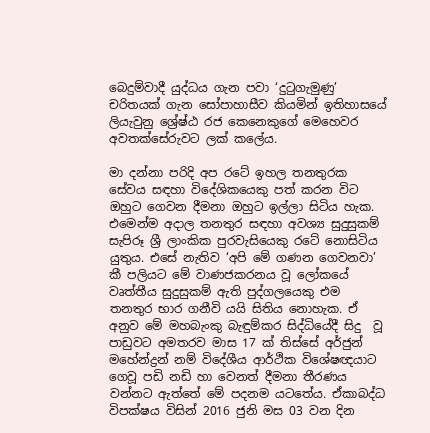බෙදුම්වාදී යුද්ධය ගැන පවා ‘දුටුගැමුණු’ චරිතයක් ගැන සෝපාහාසීව කියමින් ඉතිහාසයේ ලියැවුනු ශ්‍රේෂ්ඨ රජ කෙනෙකුගේ මෙහෙවර අවතක්සේරුවට ලක් කලේය.

මා දන්නා පරිදි අප රටේ ඉහල තනතුරක සේවය සඳහා විදේශිකයෙකු පත් කරන විට ඔහුට ගෙවන දීමනා ඔහුට ඉල්ලා සිටිය හැක. එමෙන්ම අදාල තනතුර සඳහා අවශ්‍ය සුදුසුකම් සැපිරූ ශ්‍රී ලාංකික පුරවැසියෙකු රටේ නොසිටිය යුතුය. එසේ නැතිව ‘අපි මේ ගණන ගෙවනවා’ කී පලියට මේ වාණජකරනය වූ ලෝකයේ වෘත්තීය සුදුසුකම් ඇති පුද්ගලයෙකු එම තනතුර භාර ගනීවි යයි සිතිය නොහැක. ඒ අනුව මේ මහබැංකු බැඳුම්කර සිද්ධියේදී සිදු  වූ  පාඩුවට අමතරව මාස 17 ක් තිස්සේ අර්ජුන් මහේන්ද්‍රන් නම් විදේශීය ආර්ථික විශේෂඥයාට ගෙවූ පඩි නඩි හා වෙනත් දීමනා තීරණය වන්නට ඇත්තේ මේ පදනම යටතේය. ඒකාබද්ධ විපක්ෂය විසින් 2016 ජුනි මස 03 වන දින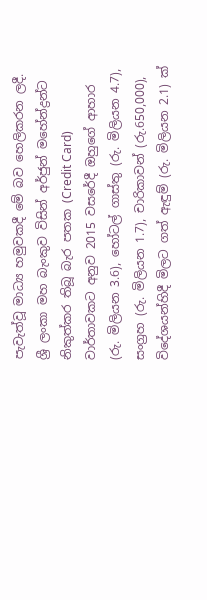පැවැත්වූ මාධ්‍ය හමුවකදී මේ බව හෙලිකරන ලදී. ශ්‍රී ලංකා මහ බැංකුව විසින් අර්ජුන් මහේන්ද්‍රන්ට නිකුත්කර තිබූ බැර පතක (Credit Card) වාර්තාවකට අනුව 2015 වසරේදී ඔහුගේ ආහාර (රු. මිලියන 3.6), හෝටල් ගාස්තු (රු. මිලියන 4.7), සංග්‍රහ (රු. මිලියන 1.7), චාරිකාවන් (රු.650,000), විදේශයන්හිදී මිලට ගත් ඇඳුම් (රු. මිලියන 2.1) ක්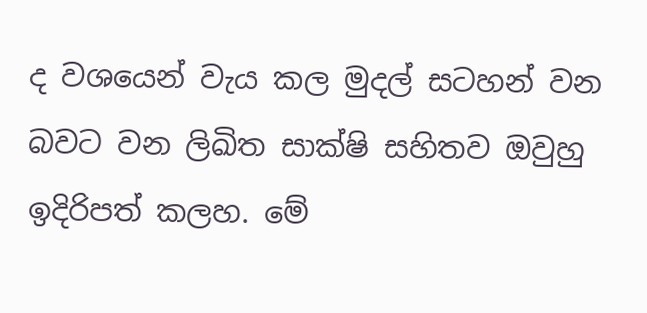ද වශයෙන් වැය කල මුදල් සටහන් වන බවට වන ලිඛිත සාක්ෂි සහිතව ඔවුහු ඉදිරිපත් කලහ. මේ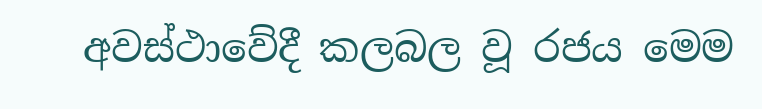අවස්ථාවේදී කලබල වූ රජය මෙම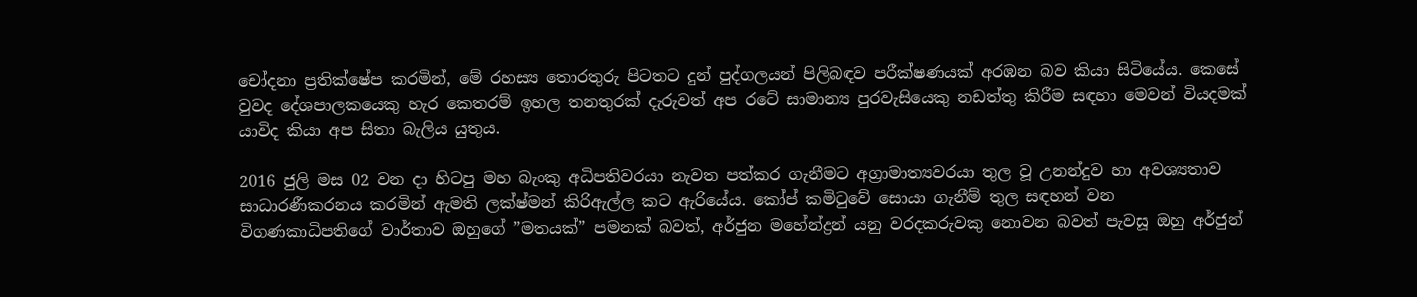චෝදනා ප්‍රතික්ෂේප කරමින්, මේ රහස්‍ය තොරතුරු පිටතට දුන් පුද්ගලයන් පිලිබඳව පරීක්ෂණයක් අරඹන බව කියා සිටියේය. කෙසේ වුවද දේශපාලකයෙකු හැර කෙතරම් ඉහල තනතුරක් දැරුවත් අප රටේ සාමාන්‍ය පුරවැසියෙකු නඩත්තු කිරීම සඳහා මෙවන් වියදමක් යාවිද කියා අප සිතා බැලිය යුතුය.

2016 ජුලි මස 02 වන දා හිටපු මහ බැංකු අධිපතිවරයා නැවත පත්කර ගැනීමට අග්‍රාමාත්‍යවරයා තුල වූ උනන්දුව හා අවශ්‍යතාව සාධාරණීකරනය කරමින් ඇමති ලක්ෂ්මන් කිරිඇල්ල කට ඇරියේය. කෝප් කමිටුවේ සොයා ගැනීම් තුල සඳහන් වන විගණකාධිපතිගේ වාර්තාව ඔහුගේ ”මතයක්” පමනක් බවත්, අර්ජුන මහේන්ද්‍රන් යනු වරදකරුවකු නොවන බවත් පැවසූ ඔහු අර්ජුන්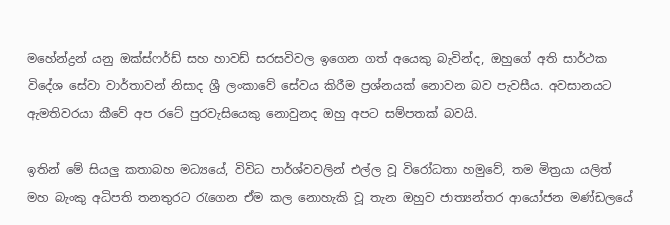මහේන්ද්‍රන් යනු ඔක්ස්ෆර්ඩ් සහ හාවඩ් සරසවිවල ඉගෙන ගත් අයෙකු බැවින්ද, ඔහුගේ අති සාර්ථක විදේශ සේවා වාර්තාවන් නිසාද ශ්‍රී ලංකාවේ සේවය කිරීම ප්‍රශ්නයක් නොවන බව පැවසීය. අවසානයට ඇමතිවරයා කීවේ අප රටේ පුරවැසියෙකු නොවුනද ඔහු අපට සම්පතක් බවයි.

ඉතින් මේ සියලු කතාබහ මධ්‍යයේ, විවිධ පාර්ශ්වවලින් එල්ල වූ විරෝධතා හමුවේ, තම මිත්‍රයා යලිත් මහ බැංකු අධිපති තනතුරට රැගෙන ඒම කල නොහැකි වූ තැන ඔහුව ජාත්‍යන්තර ආයෝජන මණ්ඩලයේ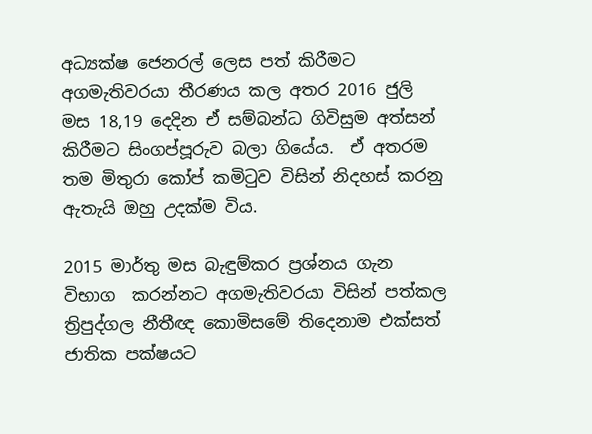අධ්‍යක්ෂ ජෙනරල් ලෙස පත් කිරීමට අගමැතිවරයා තීරණය කල අතර 2016 ජුලි මස 18,19 දෙදින ඒ සම්බන්ධ ගිවිසුම අත්සන් කිරීමට සිංගප්පූරුව බලා ගියේය.  ඒ අතරම තම මිතුරා කෝප් කමිටුව විසින් නිදහස් කරනු ඇතැයි ඔහු උදක්ම විය.

2015 මාර්තු මස බැඳුම්කර ප්‍රශ්නය ගැන විභාග  කරන්නට අගමැතිවරයා විසින් පත්කල ත්‍රිපුද්ගල නීතීඥ කොමිසමේ තිදෙනාම එක්සත් ජාතික පක්ෂයට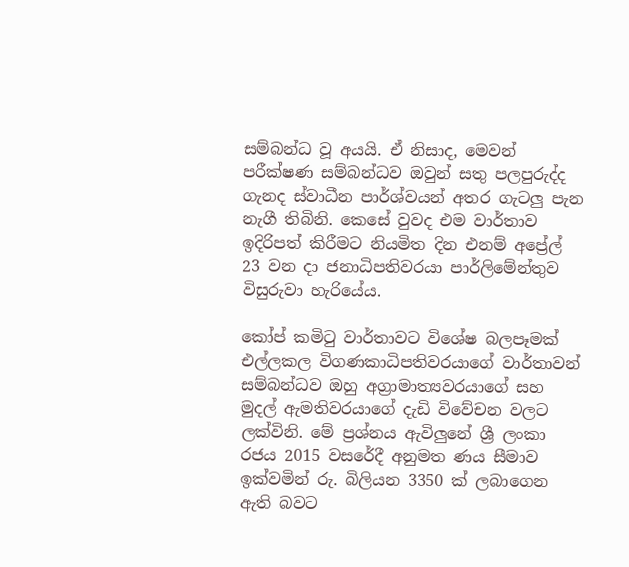සම්බන්ධ වූ අයයි. ඒ නිසාද, මෙවන් පරීක්ෂණ සම්බන්ධව ඔවුන් සතු පලපුරුද්ද ගැනද ස්වාධීන පාර්ශ්වයන් අතර ගැටලු පැන නැගී තිබිනි. කෙසේ වුවද එම වාර්තාව ඉදිරිපත් කිරීමට නියමිත දින එනම් අප්‍රේල් 23 වන දා ජනාධිපතිවරයා පාර්ලිමේන්තුව විසුරුවා හැරියේය.

කෝප් කමිටු වාර්තාවට විශේෂ බලපෑමක් එල්ලකල විගණකාධිපතිවරයාගේ වාර්තාවන් සම්බන්ධව ඔහු අග්‍රාමාත්‍යවරයාගේ සහ මුදල් ඇමතිවරයාගේ දැඩි විවේචන වලට ලක්විනි. මේ ප්‍රශ්නය ඇවිලුනේ ශ්‍රී ලංකා රජය 2015 වසරේදී අනුමත ණය සීමාව ඉක්වමින් රු. බිලියන 3350 ක් ලබාගෙන ඇති බවට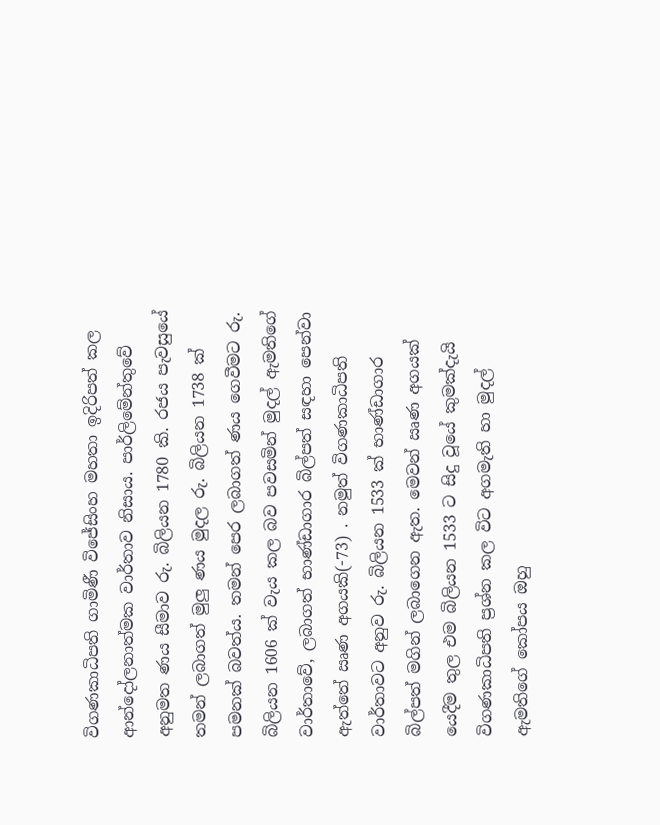විගණකාධිපති ගාමිණී විජේසිංහ මහතා ඉදිරිපත් කල ආන්දෝලනාත්මක වාර්තාව නිසාය. පාර්ලිමේන්තුවේ අනුමත ණය සීමාව රු. බිලියන 1780 කි. රජය පැවසුයේ තමන් ලබාගත් මුලු ණය මුදල රු. බිලියන 1738 ක් පමනක් බවත්ය. තමන් පෙර ලබාගත් ණය ගෙවීමට රු. බිලියන 1606 ක් වැය කල බව පවසමින් මුදල් ඇමතිගේ වාර්තාවේ, ලබාගත් භාණ්ඩාගාර බිල්පත් සඳහා පෙන්වා ඇත්තේ ඍණ අගයකි(-73) . නමුත් විගණකාධිපති වාර්තාවට අනුව රු. බිලියන 1533 ක් භාණ්ඩාගාර බිල්පත් මගින් ලබාගෙන ඇත. මෙවන් ඍණ අගයක් යෙදීම තුල එම බිලියන 1533 ට සිදු වූයේ කුමක්දැයි විගණකාධිපති ප්‍රශ්න කල විට අගමැති හා මුදල් ඇමතිගේ කෝපය ඔහු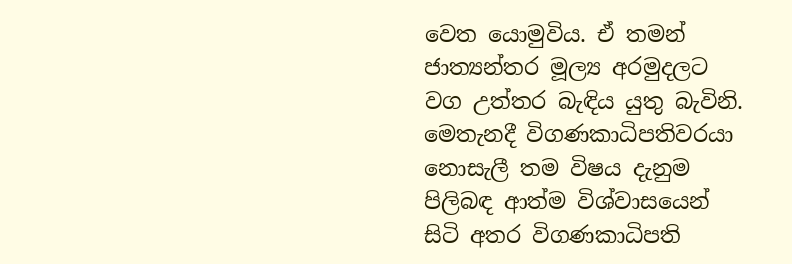වෙත යොමුවිය. ඒ තමන් ජාත්‍යන්තර මූල්‍ය අරමුදලට වග උත්තර බැඳිය යුතු බැවිනි. මෙතැනදී විගණකාධිපතිවරයා නොසැලී තම විෂය දැනුම පිලිබඳ ආත්ම විශ්වාසයෙන් සිටි අතර විගණකාධිපති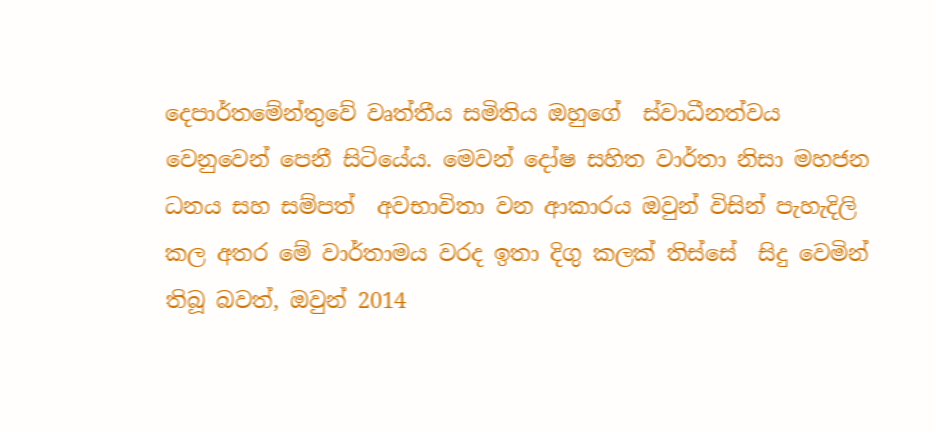දෙපාර්තමේන්තුවේ වෘත්තීය සමිතිය ඔහුගේ  ස්වාධීනත්වය වෙනුවෙන් පෙනී සිටියේය. මෙවන් දෝෂ සහිත වාර්තා නිසා මහජන ධනය සහ සම්පත්  අවභාවිතා වන ආකාරය ඔවුන් විසින් පැහැදිලි කල අතර මේ වාර්තාමය වරද ඉතා දිගු කලක් තිස්සේ  සිදු වෙමින් තිබූ බවත්, ඔවුන් 2014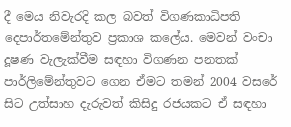දී මෙය නිවැරදි කල බවත් විගණකාධිපති දෙපාර්තමේන්තුව ප්‍රකාශ කලේය. මෙවන් වංචා දූෂණ වැලැක්වීම සඳහා විගණන පනතක් පාර්ලිමේන්තුවට ගෙන ඒමට තමන් 2004 වසරේ සිට උත්සාහ දැරුවත් කිසිදු රජයකට ඒ සඳහා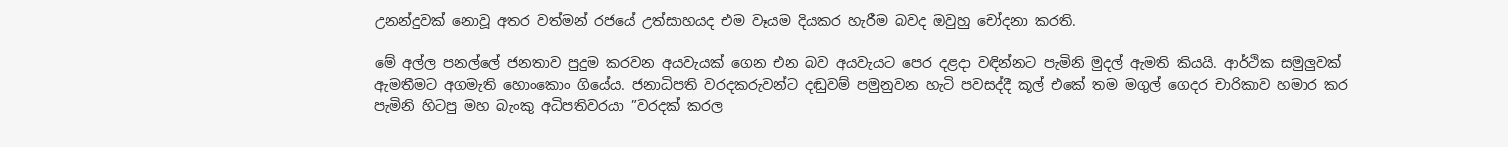උනන්දුවක් නොවූ අතර වත්මන් රජයේ උත්සාහයද එම වෑයම දියකර හැරීම බවද ඔවුහු චෝදනා කරති.

මේ අල්ල පනල්ලේ ජනතාව පුදුම කරවන අයවැයක් ගෙන එන බව අයවැයට පෙර දළදා වඳින්නට පැමිනි මුදල් ඇමති කියයි. ආර්ථික සමුලුවක් ඇමතීමට අගමැති හොංකොං ගියේය. ජනාධිපති වරදකරුවන්ට දඬුවම් පමුනුවන හැටි පවසද්දී කූල් එකේ තම මගුල් ගෙදර චාරිකාව හමාර කර පැමිනි හිටපු මහ බැංකු අධිපතිවරයා ”වරදක් කරල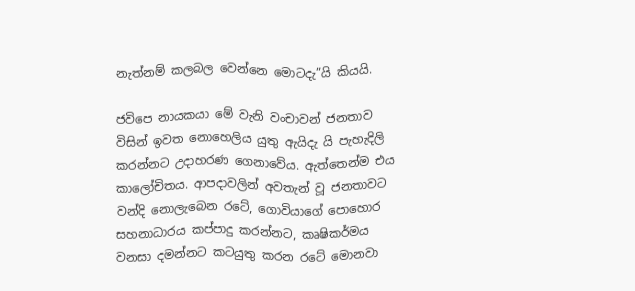නැත්නම් කලබල වෙන්නෙ මොටදැ”යි කියයි.

ජවිපෙ නායකයා මේ වැනි වංචාවන් ජනතාව විසින් ඉවත නොහෙලිය යුතු ඇයිදැ යි පැහැදිලි කරන්නට උදාහරණ ගෙනාවේය. ඇත්තෙන්ම එය කාලෝචිතය. ආපදාවලින් අවතැන් වූ ජනතාවට වන්දි නොලැබෙන රටේ, ගොවියාගේ පොහොර සහනාධාරය කප්පාදු කරන්නට, කෘෂිකර්මය වනසා දමන්නට කටයුතු කරන රටේ මොනවා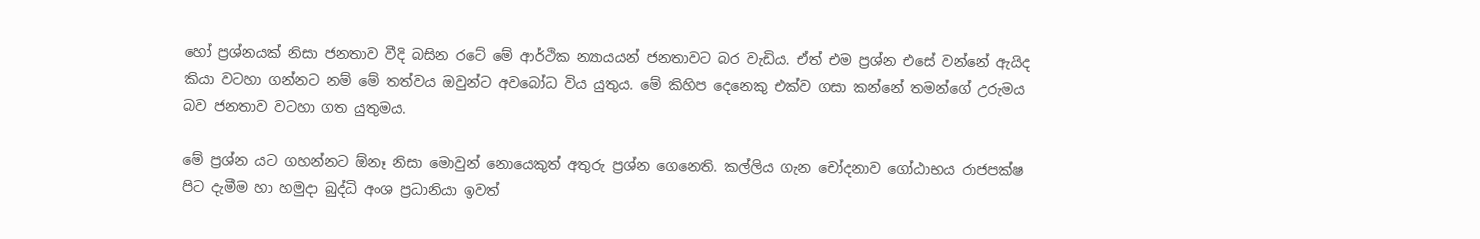හෝ ප්‍රශ්නයක් නිසා ජනතාව වීදි බසින රටේ මේ ආර්ථික න්‍යායයන් ජනතාවට බර වැඩිය. ඒත් එම ප්‍රශ්න එසේ වන්නේ ඇයිද කියා වටහා ගන්නට නම් මේ තත්වය ඔවුන්ට අවබෝධ විය යුතුය. මේ කිහිප දෙනෙකු එක්ව ගසා කන්නේ තමන්ගේ උරුමය බව ජනතාව වටහා ගත යුතුමය.

මේ ප්‍රශ්න යට ගහන්නට ඕනෑ නිසා මොවුන් නොයෙකුත් අතුරු ප්‍රශ්න ගෙනෙති. කල්ලිය ගැන චෝදනාව ගෝඨාභය රාජපක්ෂ පිට දැමීම හා හමුදා බුද්ධි අංශ ප්‍රධානියා ඉවත්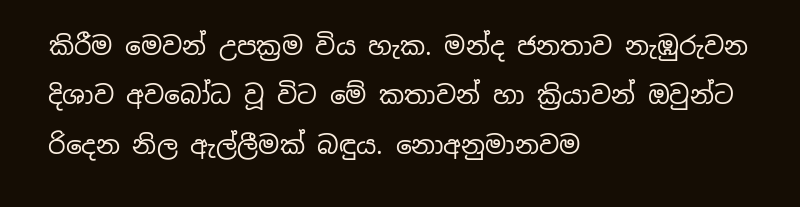කිරීම මෙවන් උපක්‍රම විය හැක. මන්ද ජනතාව නැඹුරුවන දිශාව අවබෝධ වූ විට මේ කතාවන් හා ක්‍රියාවන් ඔවුන්ට රිදෙන නිල ඇල්ලීමක් බඳුය. නොඅනුමානවම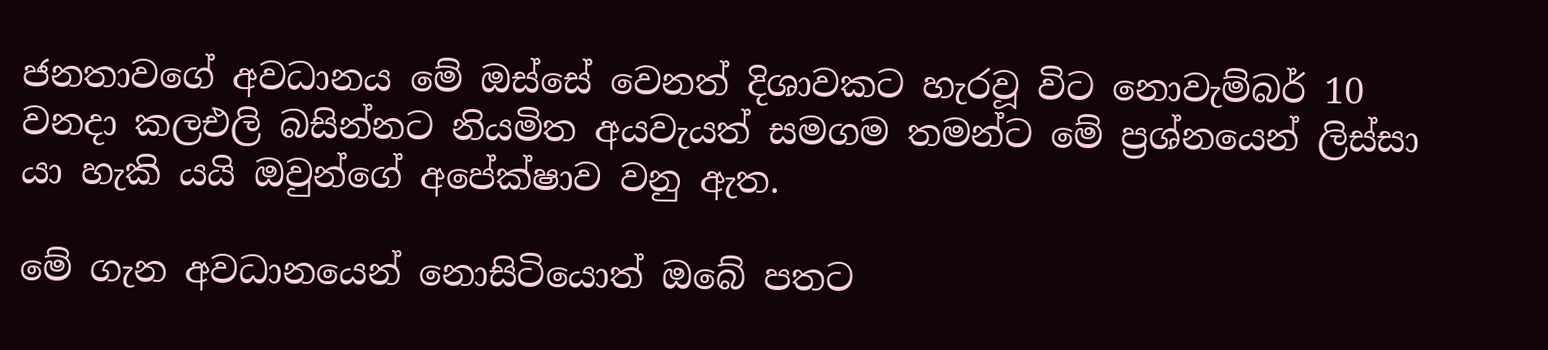ජනතාවගේ අවධානය මේ ඔස්සේ වෙනත් දිශාවකට හැරවූ විට නොවැම්බර් 10 වනදා කලඑලි බසින්නට නියමිත අයවැයත් සමගම තමන්ට මේ ප්‍රශ්නයෙන් ලිස්සා යා හැකි යයි ඔවුන්ගේ අපේක්ෂාව වනු ඇත.

මේ ගැන අවධානයෙන් නොසිටියොත් ඔබේ පතට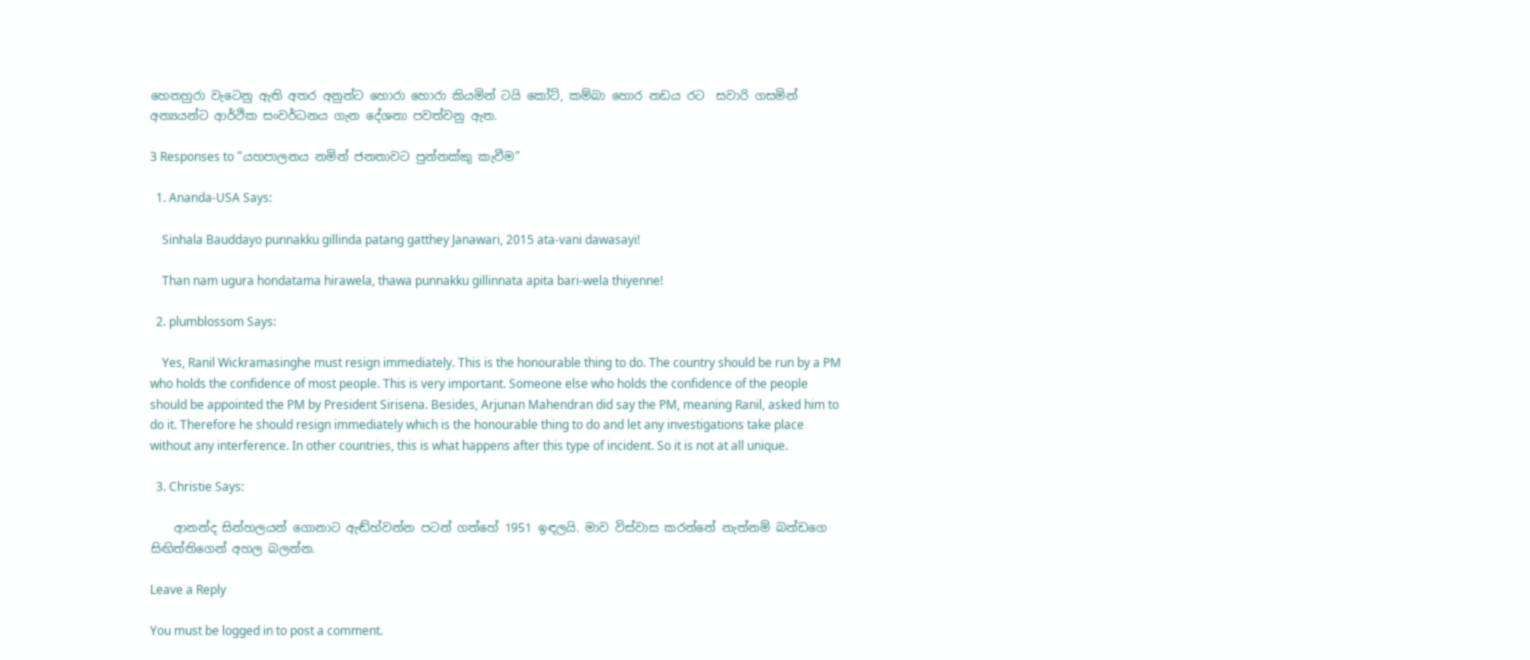හෙනහුරා වැටෙනු ඇති අතර අනුන්ට හොරා හොරා කියමින් ටයි කෝට්, කම්බා හොර නඩය රට  සවාරි ගසමින් අන්‍යයන්ට ආර්ථික සංවර්ධනය ගැන දේශනා පවත්වනු ඇත.

3 Responses to “යහපාලනය නමින් ජනතාවට පුන්නක්කු කැවීම”

  1. Ananda-USA Says:

    Sinhala Bauddayo punnakku gillinda patang gatthey Janawari, 2015 ata-vani dawasayi!

    Than nam ugura hondatama hirawela, thawa punnakku gillinnata apita bari-wela thiyenne!

  2. plumblossom Says:

    Yes, Ranil Wickramasinghe must resign immediately. This is the honourable thing to do. The country should be run by a PM who holds the confidence of most people. This is very important. Someone else who holds the confidence of the people should be appointed the PM by President Sirisena. Besides, Arjunan Mahendran did say the PM, meaning Ranil, asked him to do it. Therefore he should resign immediately which is the honourable thing to do and let any investigations take place without any interference. In other countries, this is what happens after this type of incident. So it is not at all unique.

  3. Christie Says:

    ආනන්ද සින්හලයන් ගොනාට ඇඬ්හ්වන්න පටන් ගත්හේ 1951 ඉඳලයි. මාව විස්වාස කරන්නේ නැත්නම් බන්ඩගෙ සිඟිත්තිගෙන් අහල බලන්න.

Leave a Reply

You must be logged in to post a comment.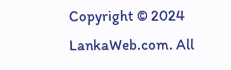Copyright © 2024 LankaWeb.com. All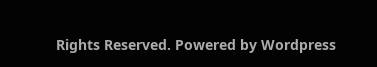Rights Reserved. Powered by Wordpress